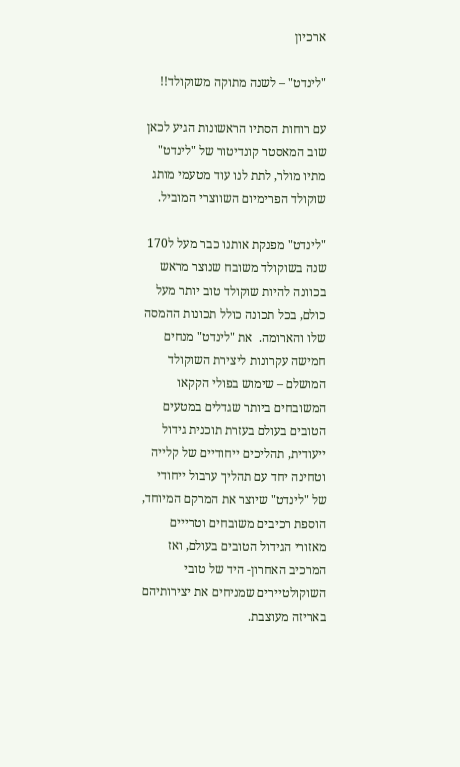ארכיון

"לינדט" – לשנה מתוקה משוקולד!!

עם רוחות הסתיו הראשונות הגיע לכאן שוב המאסטר קונדיטור של "לינדט" מתיו מולר, לתת לנו עוד מטעמי מותג שוקולד הפרימיום השווצרי המוביל.

"לינדט" מפנקת אותנו כבר מעל ל170 שנה בשוקולד משובח שנוצר מראש בכוונה להיות שוקולד טוב יותר מעל כולם, בכל תכונה כולל תכונות ההמסה שלו והארומה.  את "לינדט" מנחים חמישה עקרונות ליצירת השוקולד המושלם – שימוש בפולי הקקאו המשובחים ביותר שגדלים במטעים הטובים בעולם בעזרת תוכנית גידול ייעודית, תהליכים ייחודיים של קלייה וטחינה יחד עם תהליך ערבול ייחודי של "לינדט" שיוצר את המרקם המיוחד, הוספת רכיבים משובחים וטרייים מאזורי הגידול הטובים בעולם, ואז המרכיב האחרון- היד של טובי השוקולטיירים שמניחים את יצירותיהם באריזה מעוצבת.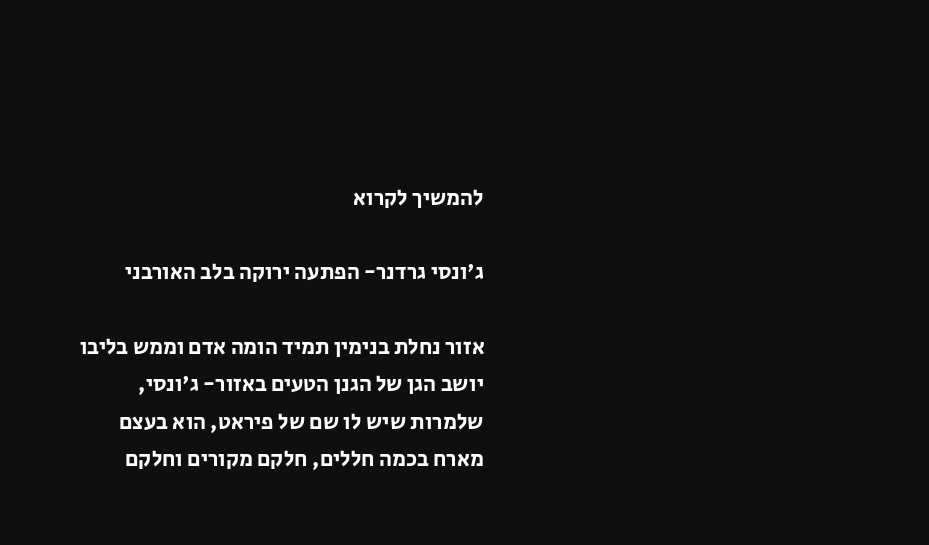להמשיך לקרוא

ג'ונסי גרדנר- הפתעה ירוקה בלב האורבני

אזור נחלת בנימין תמיד הומה אדם וממש בליבו יושב הגן של הגנן הטעים באזור- ג'ונסי, שלמרות שיש לו שם של פיראט, הוא בעצם מארח בכמה חללים, חלקם מקורים וחלקם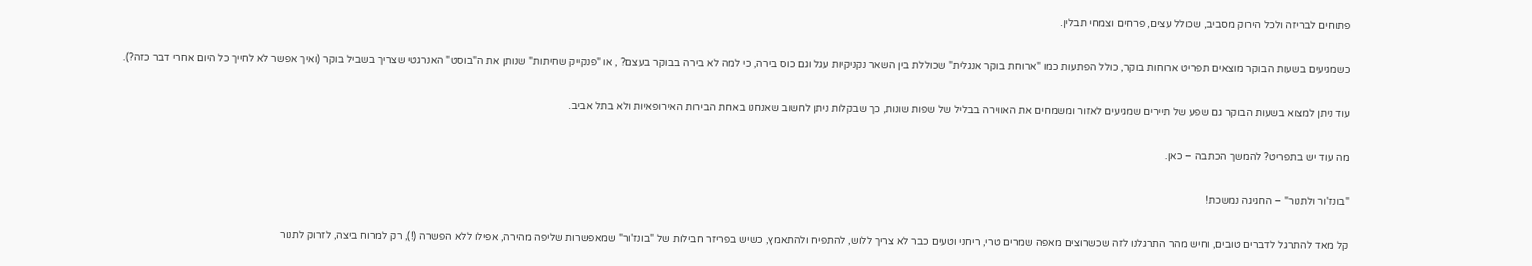פתוחים לבריזה ולכל הירוק מסביב, שכולל עצים, פרחים וצמחי תבלין.

כשמגיעים בשעות הבוקר מוצאים תפריט ארוחות בוקר, כולל הפתעות כמו "ארוחת בוקר אנגלית" שכוללת בין השאר נקניקיות עגל וגם כוס בירה, כי למה לא בירה בבוקר בעצם? , או "פנקייק שחיתות" שנותן את ה"בוסט" האנרגטי שצריך בשביל בוקר (ואיך אפשר לא לחייך כל היום אחרי דבר כזה?).

עוד ניתן למצוא בשעות הבוקר גם שפע של תיירים שמגיעים לאזור ומשמחים את האווירה בבליל של שפות שונות, כך שבקלות ניתן לחשוב שאנחנו באחת הבירות האירופאיות ולא בתל אביב.

מה עוד יש בתפריט? להמשך הכתבה – כאן.

"בונז'ור ולתנור" – החגיגה נמשכת!

קל מאד להתרגל לדברים טובים, וחיש מהר התרגלנו לזה שכשרוצים מאפה שמרים טרי, ריחני וטעים כבר לא צריך ללוש, להתפיח ולהתאמץ, כשיש בפריזר חבילות של "בונז'ור" שמאפשרות שליפה מהירה, אפילו ללא הפשרה (!), רק למרוח ביצה, לזרוק לתנור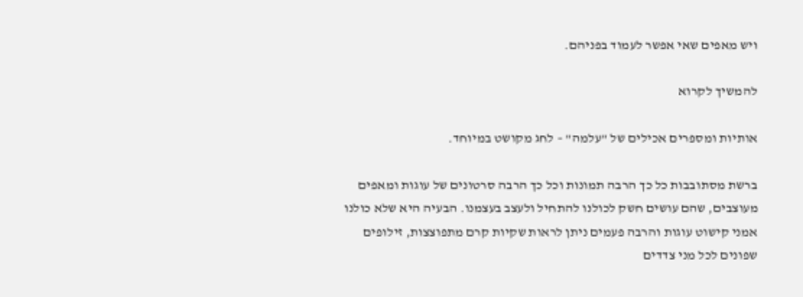ויש מאפים שאי אפשר לעמוד בפניהם.

להמשיך לקרוא

אותיות ומספרים אכילים של "עלמה" – לחג מקושט במיוחד.

ברשת מסתובבות כל כך הרבה תמונות וכל כך הרבה סרטונים של עוגות ומאפים מעוצבים, שהם עושים חשק לכולנו להתחיל ולעצב בעצמנו. הבעיה היא שלא כולנו אמני קישוט עוגות והרבה פעמים ניתן לראות שקיות קרם מתפוצצות, זילופים שפונים לכל מני צדדים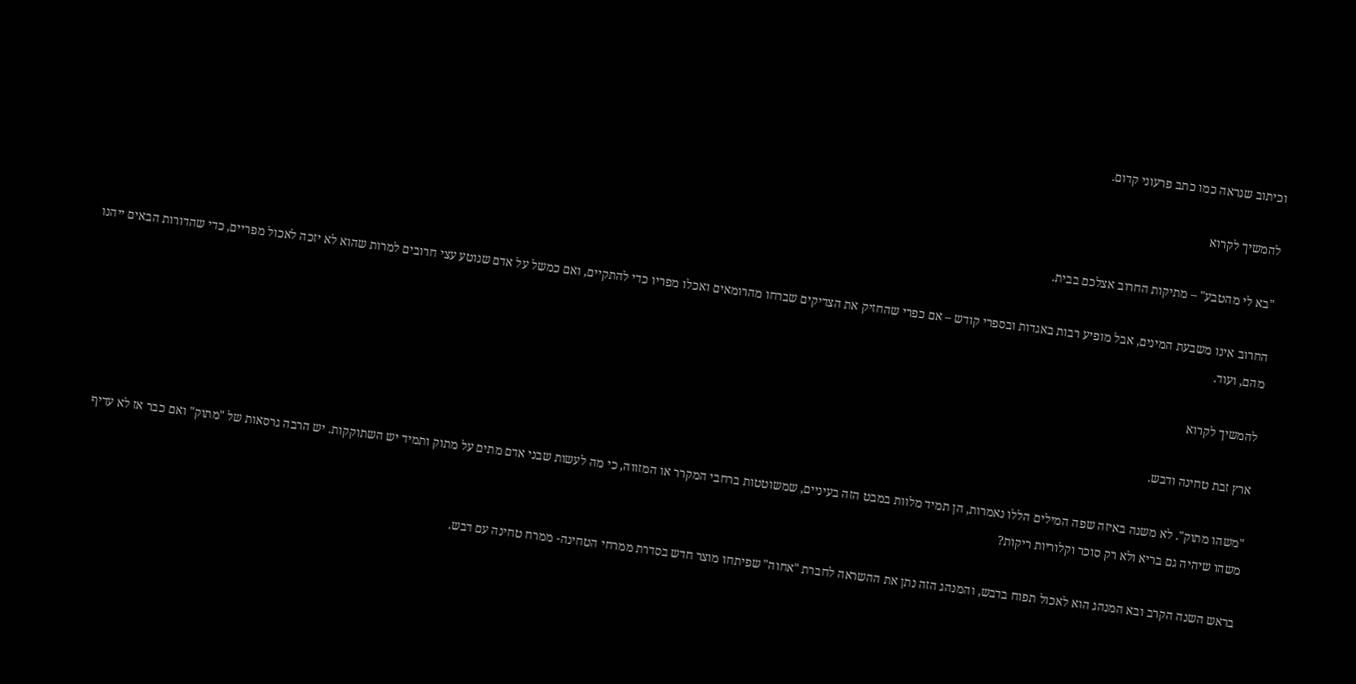וכיתוב שנראה כמו כתב פרעוני קדום.

להמשיך לקרוא

"בא לי מהטבע" – מתיקות החרוב אצלכם בבית.

החרוב אינו משבעת המינים, אבל מופיע רבות באגדות ובספרי קודש – אם כפרי שהחזיק את הצדיקים שברחו מהרומאים ואכלו מפריו כדי להתקיים, ואם כמשל על אדם שנוטע עצי חרובים למרות שהוא לא יזכה לאכול מפריים, כדי שהדורות הבאים ייהנו מהם, ועוד.

להמשיך לקרוא

ארץ זבת טחינה ודבש.

"משהו מתוק". לא משנה באיזה שפה המילים הללו נאמרות, הן תמיד מלוות במבט הזה בעיניים, שמשוטטות ברחבי המקרר או המזווה, כי מה לעשות שבני אדם מתים על מתוק ותמיד יש השתוקקות. יש הרבה גרסאות של "מתוק" ואם כבר אז לא עדיף משהו שיהיה גם בריא ולא רק סוכר וקלוריות ריקות?

בראש השנה הקרב ובא המנהג הוא לאכול תפוח בדבש, והמנהג הזה נתן את ההשראה לחברת "אחוה" שפיתחו מוצר חדש בסדרת ממרחי הטחינה- ממרח טחינה עם דבש.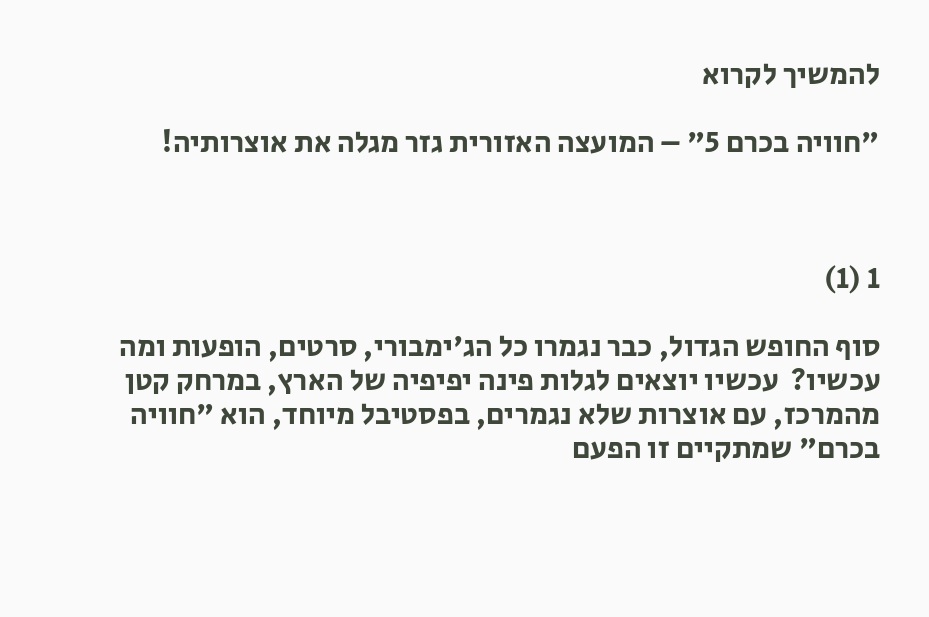להמשיך לקרוא

"חוויה בכרם 5" – המועצה האזורית גזר מגלה את אוצרותיה!



1 (1)

סוף החופש הגדול, כבר נגמרו כל הג'ימבורי, סרטים, הופעות ומה עכשיו?  עכשיו יוצאים לגלות פינה יפיפיה של הארץ, במרחק קטן מהמרכז, עם אוצרות שלא נגמרים, בפסטיבל מיוחד, הוא "חוויה בכרם" שמתקיים זו הפעם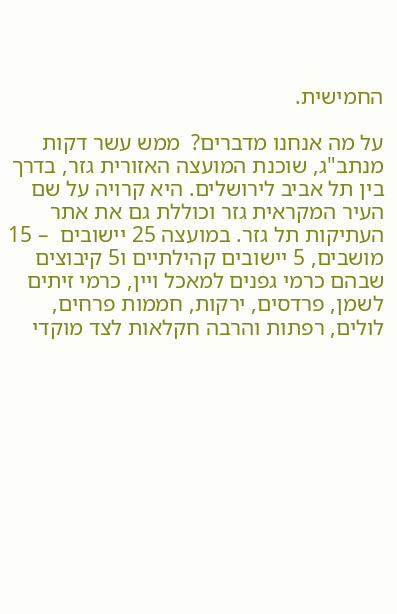החמישית.

על מה אנחנו מדברים?  ממש עשר דקות מנתב"ג, שוכנת המועצה האזורית גזר, בדרך בין תל אביב לירושלים. היא קרויה על שם העיר המקראית גזר וכוללת גם את אתר העתיקות תל גזר. במועצה 25 יישובים  – 15 מושבים, 5 יישובים קהילתיים ו5 קיבוצים שבהם כרמי גפנים למאכל ויין, כרמי זיתים לשמן, פרדסים, ירקות, חממות פרחים, לולים, רפתות והרבה חקלאות לצד מוקדי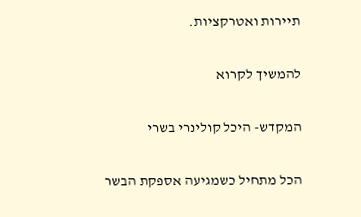תיירות ואטרקציות.

להמשיך לקרוא

המקדש- היכל קולינרי בשרי

הכל מתחיל כשמגיעה אספקת הבשר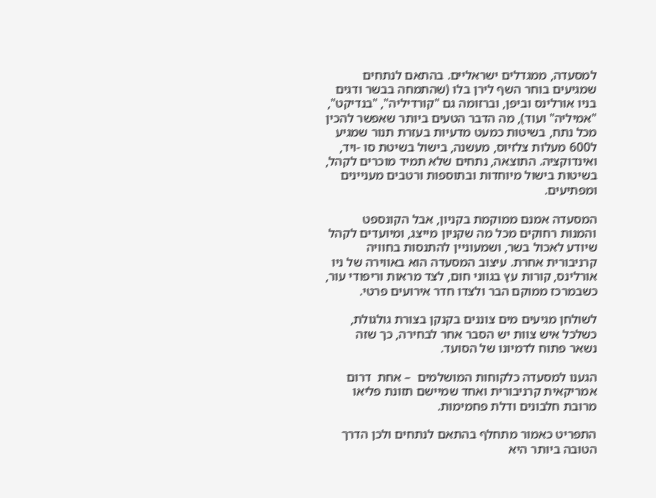למסעדה, ממגדלים ישראליים. בהתאם לנתחים שמגיעים בוחר השף לירן בלו (שהתמחה בבשר ודגים בניו אורלינס וביפן, וברזומה גם "קורדיליה", "בנדיקט", "אמיליה" ועוד), מה הדבר הטעים ביותר שאפשר להכין מכל נתח, בשיטות כמעט מדעיות בעזרת תנור שמגיע ל600 מעלות צלזיוס, מעשנה, בישול בשיטת סו -ויד, ואינדוקציה. התוצאה, נתחים שלא תמיד מוכרים לקהל, בשיטות בישול מיוחדות ובתוספות ורטבים מעניינים ומפתיעים.

המסעדה אמנם ממוקמת בקניון, אבל הקונספט והמנות רחוקים מכל מה שקניון מייצג, ומיועדים לקהל שיודע לאכול בשר, ושמעוניין להתנסות בחוויה קרניבורית אחרת. עיצוב המסעדה הוא באווירה של ניו אורלינס, קורות עץ בגווני חום, לצד מראות וריפודי עור, כשבמרכז ממוקם הבר ולצדו חדר אירועים פרטי.

לשולחן מגיעים מים צוננים בקנקן בצורת גולגולת, כשלכל איש צוות יש הסבר אחר לבחירה, כך שזה נשאר פתוח לדמיונו של הסועד.

הגענו למסעדה כלקוחות המושלמים  – אחת  דרום אמריקאית קרניבורית ואחד שמיישם תזונת פליאו מרובת חלבונים ודלת פחמימות.

התפריט כאמור מתחלף בהתאם לנתחים ולכן הדרך הטובה ביותר היא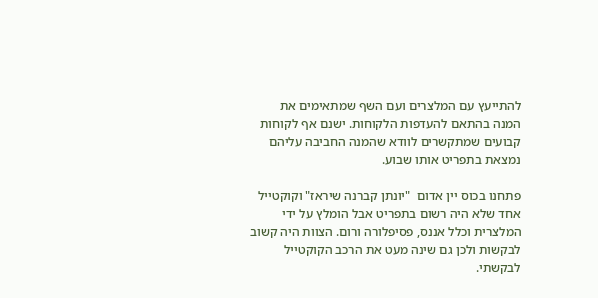להתייעץ עם המלצרים ועם השף שמתאימים את המנה בהתאם להעדפות הלקוחות. ישנם אף לקוחות קבועים שמתקשרים לוודא שהמנה החביבה עליהם נמצאת בתפריט אותו שבוע.

פתחנו בכוס יין אדום  "יונתן קברנה שיראז" וקוקטייל אחד שלא היה רשום בתפריט אבל הומלץ על ידי המלצרית וכלל אננס, פסיפלורה ורום. הצוות היה קשוב לבקשות ולכן גם שינה מעט את הרכב הקוקטייל לבקשתי.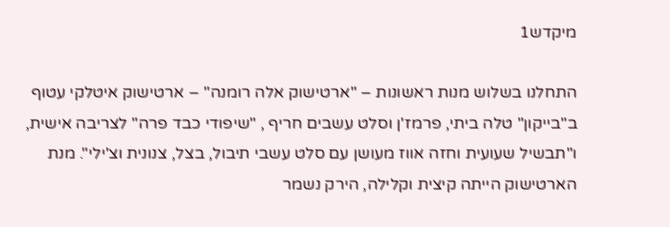מיקדש1

התחלנו בשלוש מנות ראשונות – "ארטישוק אלה רומנה" – ארטישוק איטלקי עטוף ב"בייקון" טלה ביתי, פרמז'ן וסלט עשבים חריף , "שיפודי כבד פרה" לצריבה אישית, ו"תבשיל שעועית וחזה אווז מעושן עם סלט עשבי תיבול, בצל, צנונית וצ'ילי". מנת הארטישוק הייתה קיצית וקלילה, הירק נשמר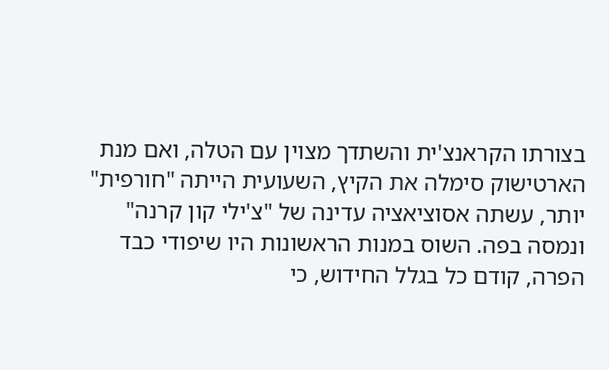בצורתו הקראנצ'ית והשתדך מצוין עם הטלה, ואם מנת הארטישוק סימלה את הקיץ, השעועית הייתה "חורפית" יותר, עשתה אסוציאציה עדינה של "צ'ילי קון קרנה" ונמסה בפה. השוס במנות הראשונות היו שיפודי כבד הפרה, קודם כל בגלל החידוש, כי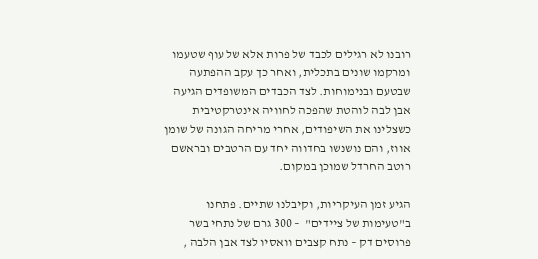רובנו לא רגילים לכבד של פרות אלא של עוף שטעמו ומרקמו שונים בתכלית, ואחר כך עקב ההפתעה שבטעם ובנימוחות. לצד הכבדים המשופדים הגיעה אבן לבה לוהטת שהפכה לחוויה אינטרקטיבית כשצלינו את השיפודים, אחרי מריחה הגונה של שומן אווז, והם נושנשו בחדווה יחד עם הרטבים ובראשם רוטב החרדל שמוכן במקום.

הגיע זמן העיקריות, וקיבלנו שתיים. פתחנו ב"טעימות של ציידים"  – 300 גרם של נתחי בשר פרוסים דק – נתח קצבים וואסיו לצד אבן הלבה ,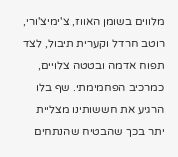מלווים בשומן האווז, צ'ימיצ'ורי, רוטב חרדל וקערית תיבול, לצד תפוח אדמה ובטטה צלויים, כמרכיב הפחמימתי. שף בלו הרגיע את חששותינו מצליית יתר בכך שהבטיח שהנתחים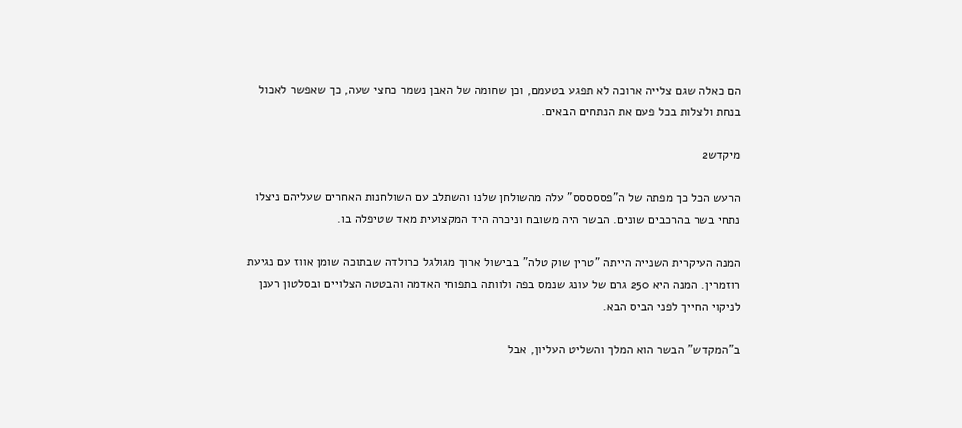הם כאלה שגם צלייה ארוכה לא תפגע בטעמם, וכן שחומה של האבן נשמר כחצי שעה, כך שאפשר לאכול בנחת ולצלות בכל פעם את הנתחים הבאים.

מיקדש2

הרעש הכל כך מפתה של ה"פססססס" עלה מהשולחן שלנו והשתלב עם השולחנות האחרים שעליהם ניצלו נתחי בשר בהרכבים שונים. הבשר היה משובח וניכרה היד המקצועית מאד שטיפלה בו.

המנה העיקרית השנייה הייתה "טרין שוק טלה" בבישול ארוך מגולגל כרולדה שבתוכה שומן אווז עם נגיעת רוזמרין. המנה היא 250 גרם של עונג שנמס בפה ולוותה בתפוחי האדמה והבטטה הצלויים ובסלטון רענן לניקוי החייך לפני הביס הבא.

ב"המקדש" הבשר הוא המלך והשליט העליון, אבל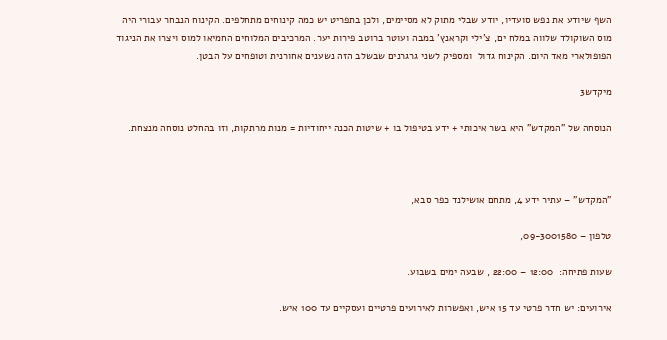השף שיודע את נפש סועדיו, יודע שבלי מתוק לא מסיימים, ולכן בתפריט יש כמה קינוחים מתחלפים. הקינוח הנבחר עבורי היה מוס השוקולד שלווה במלח ים, צ'ילי וקראנץ' במבה ועוטר ברוטב פירות יער. המרכיבים המלוחים החמיאו למוס ויצרו את הניגוד הפופולארי מאד היום. הקינוח גדול  ומספיק לשני גרגרנים שבשלב הזה נשענים אחורנית וטופחים על הבטן.

מיקדש3

הנוסחה של "המקדש" היא בשר איכותי + ידע בטיפול בו + שיטות הכנה ייחודיות = מנות מרתקות, וזו בהחלט נוסחה מנצחת.



"המקדש" – עתיר ידע 4, מתחם אושילנד כפר סבא,

טלפון – 09-3001580,

שעות פתיחה:  12:00 – 22:00 , שבעה ימים בשבוע.

אירועים: יש חדר פרטי עד 15 איש, ואפשרות לאירועים פרטיים ועסקיים עד 100 איש.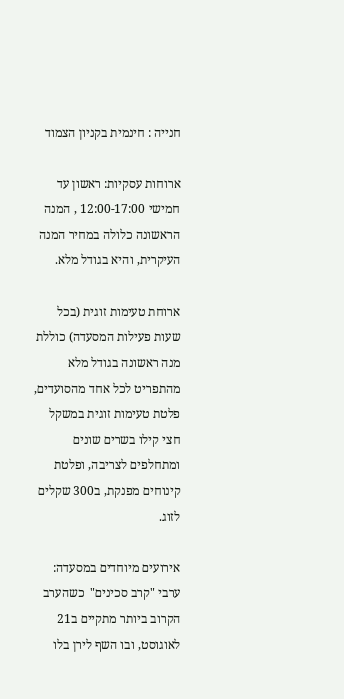חנייה : חינמית בקניון הצמוד

ארוחות עסקיות: ראשון עד חמישי 12:00-17:00 , המנה הראשונה כלולה במחיר המנה העיקרית, והיא בגודל מלא.

ארוחת טעימות זוגית (בכל שעות פעילות המסעדה) כוללת מנה ראשונה בגודל מלא מהתפריט לכל אחד מהסועדים, פלטת טעימות זוגית במשקל חצי קילו בשרים שונים ומתחלפים לצריבה, ופלטת קינוחים מפנקת, ב300 שקלים לזוג.

אירועים מיוחדים במסעדה: ערבי "קרב סכינים"  כשהערב הקרוב ביותר מתקיים ב21 לאוגוסט, ובו השף לירן בלו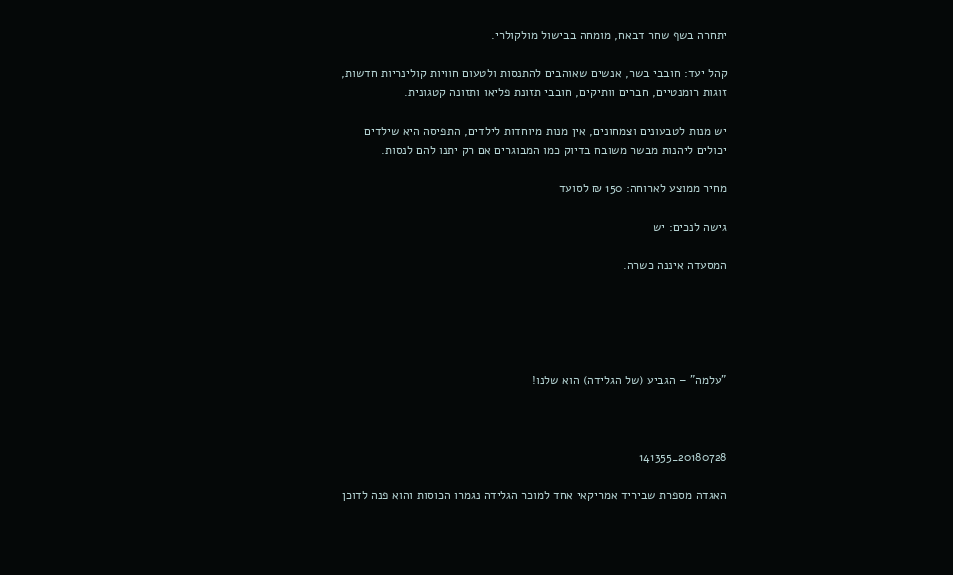יתחרה בשף שחר דבאח, מומחה בבישול מולקולרי.

קהל יעד: חובבי בשר, אנשים שאוהבים להתנסות ולטעום חוויות קולינריות חדשות, זוגות רומנטיים, חברים וותיקים, חובבי תזונת פליאו ותזונה קטגונית.

יש מנות לטבעונים וצמחונים, אין מנות מיוחדות לילדים, התפיסה היא שילדים יכולים ליהנות מבשר משובח בדיוק כמו המבוגרים אם רק יתנו להם לנסות.

מחיר ממוצע לארוחה: 150 ₪ לסועד

גישה לנכים: יש

המסעדה איננה כשרה.





"עלמה" – הגביע (של הגלידה) הוא שלנו!



20180728_141355

האגדה מספרת שביריד אמריקאי אחד למוכר הגלידה נגמרו הכוסות והוא פנה לדוכן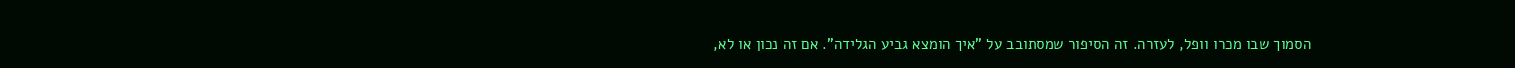הסמוך שבו מכרו וופל, לעזרה. זה הסיפור שמסתובב על "איך הומצא גביע הגלידה". אם זה נכון או לא,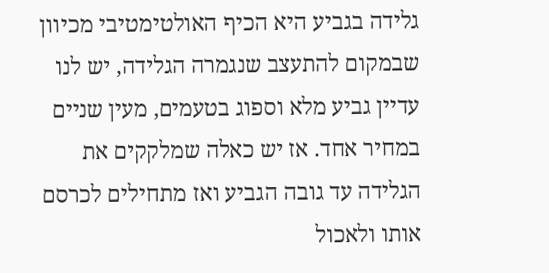גלידה בגביע היא הכיף האולטימטיבי מכיוון שבמקום להתעצב שנגמרה הגלידה, יש לנו עדיין גביע מלא וספוג בטעמים, מעין שניים במחיר אחד. אז יש כאלה שמלקקים את הגלידה עד גובה הגביע ואז מתחילים לכרסם אותו ולאכול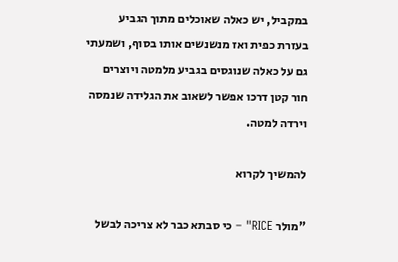במקביל, יש כאלה שאוכלים מתוך הגביע בעזרת כפית ואז מנשנשים אותו בסוף, ושמעתי גם על כאלה שנוגסים בגביע מלמטה ויוצרים חור קטן דרכו אפשר לשאוב את הגלידה שנמסה וירדה למטה.

להמשיך לקרוא

"מולר RICE" – כי סבתא כבר לא צריכה לבשל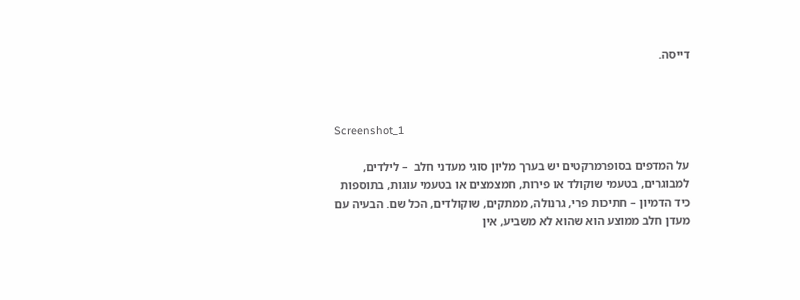דייסה.



Screenshot_1

על המדפים בסופרמרקטים יש בערך מליון סוגי מעדני חלב  – לילדים, למבוגרים, בטעמי שוקולד או פירות, חמצמצים או בטעמי עוגות, בתוספות כיד הדמיון – חתיכות פרי, גרנולה, ממתקים, שוקולדים, הכל שם. הבעיה עם מעדן חלב ממוצע הוא שהוא לא משביע, אין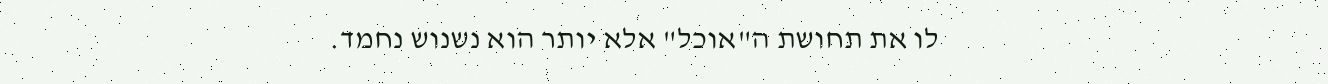לו את תחושת ה"אוכל" אלא יותר הוא נשנוש נחמד.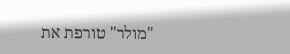"מולר" טורפת את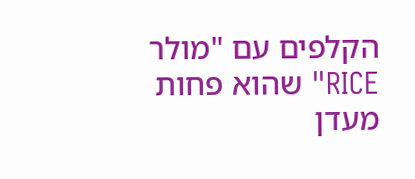הקלפים עם "מולר RICE" שהוא פחות מעדן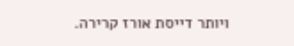ויותר דייסת אורז קרירה.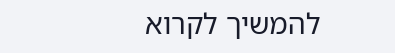להמשיך לקרוא